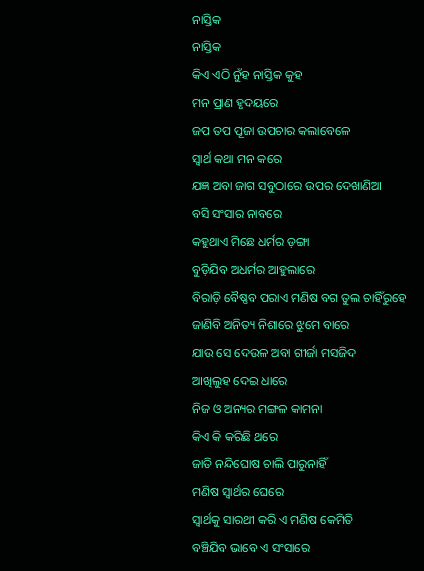ନାସ୍ତିକ
ନାସ୍ତିକ
କିଏ ଏଠି ନୁଁହ ନାସ୍ତିକ କୁହ
ମନ ପ୍ରାଣ ହୃଦୟରେ
ଜପ ତପ ପୂଜା ଉପଚାର କଲାବେଳେ
ସ୍ୱାର୍ଥ କଥା ମନ କରେ
ଯଜ୍ଞ ଅବା ଜାଗ ସବୁଠାରେ ଉପର ଦେଖାଣିଆ
ବସି ସଂସାର ନାବରେ
କହୁଥାଏ ମିଛେ ଧର୍ମର ଡ଼ଙ୍ଗା
ବୁଡ଼ିଯିବ ଅଧର୍ମର ଆହୁଲାରେ
ବିରାଡ଼ି ବୈଷ୍ଣବ ପରାଏ ମଣିଷ ବଗ ତୁଲ ଚାହିଁରୁହେ
ଜାଣିବି ଅନିତ୍ୟ ନିଶାରେ ଝୁମେ ବାରେ
ଯାଉ ସେ ଦେଉଳ ଅବା ଗୀର୍ଜା ମସଜିଦ
ଆଖିଲୁହ ଦେଇ ଧାରେ
ନିଜ ଓ ଅନ୍ୟର ମଙ୍ଗଳ କାମନା
କିଏ କି କରିଛି ଥରେ
ଜାତି ନନ୍ଦିଘୋଷ ଚାଲି ପାରୁନାହିଁ
ମଣିଷ ସ୍ୱାର୍ଥର ଘେରେ
ସ୍ୱାର୍ଥକୁ ସାରଥୀ କରି ଏ ମଣିଷ କେମିତି
ବଞ୍ଚିଯିବ ଭାବେ ଏ ସଂସାରେ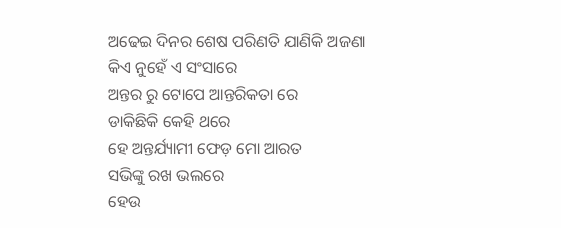ଅଢେଇ ଦିନର ଶେଷ ପରିଣତି ଯାଣିକି ଅଜଣା
କିଏ ନୁହେଁ ଏ ସଂସାରେ
ଅନ୍ତର ରୁ ଟୋପେ ଆନ୍ତରିକତା ରେ
ଡାକିଛିକି କେହି ଥରେ
ହେ ଅନ୍ତର୍ଯ୍ୟାମୀ ଫେଡ଼ ମୋ ଆରତ
ସଭିଙ୍କୁ ରଖ ଭଲରେ
ହେଉ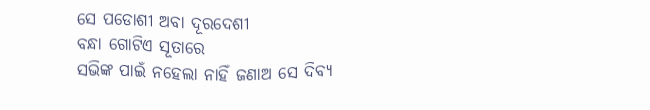ସେ ପଡୋଶୀ ଅବା ଦୂରଦେଶୀ
ବନ୍ଧା ଗୋଟିଏ ସୂତାରେ
ସଭିଙ୍କ ପାଇଁ ନହେଲା ନାହିଁ ଜଣାଅ ସେ ଦିବ୍ୟ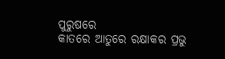ପୁରୁଷରେ
କାତରେ ଆତୁରେ ରକ୍ଷାକର ପ୍ରଭୁ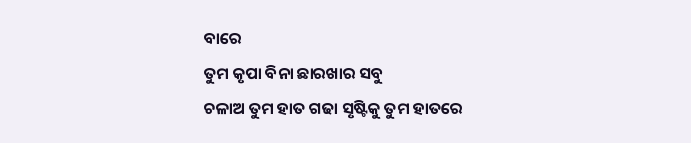ବାରେ
ତୁମ କୃପା ବିନା ଛାରଖାର ସବୁ
ଚଳାଅ ତୁମ ହାତ ଗଢା ସୃଷ୍ଟିକୁ ତୁମ ହାତରେ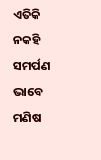ଏତିକି ନକହି ସମର୍ପଣ ଭାବେ
ମଣିଷ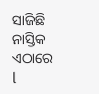ସାଜିଛି ନାସ୍ତିକ ଏଠାରେ l